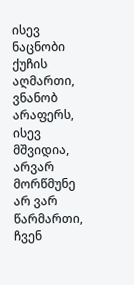ისევ ნაცნობი ქუჩის აღმართი, ვნანობ არაფერს, ისევ მშვიდია, არვარ მორწმუნე არ ვარ წარმართი, ჩვენ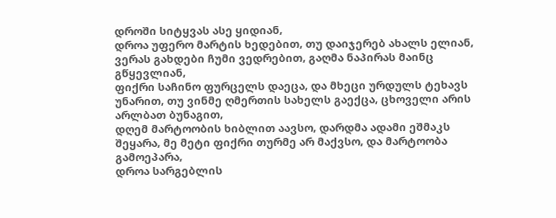დროში სიტყვას ასე ყიდიან,
დროა უფერო მარტის ხედებით, თუ დაიჯერებ ახალს ელიან, ვერას გახდები ჩუმი ვედრებით, გაღმა ნაპირას მაინც გწყევლიან,
ფიქრი საჩინო ფურცელს დაეცა, და მხეცი ურდულს ტეხავს უნარით, თუ ვინმე ღმერთის სახელს გაექცა, ცხოველი არის არლბათ ბუნაგით,
დღემ მარტოობის ხიბლით აავსო, დარდმა ადამი ეშმაკს შეყარა, მე მეტი ფიქრი თურმე არ მაქვსო, და მარტოობა გამოეპარა,
დროა სარგებლის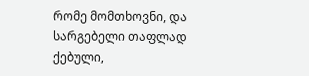რომე მომთხოვნი, და სარგებელი თაფლად ქებული,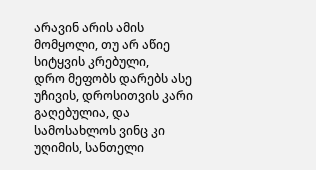არავინ არის ამის მომყოლი, თუ არ აწიე სიტყვის კრებული,
დრო მეფობს დარებს ასე უჩივის, დროსითვის კარი გაღებულია, და სამოსახლოს ვინც კი უღიმის, სანთელი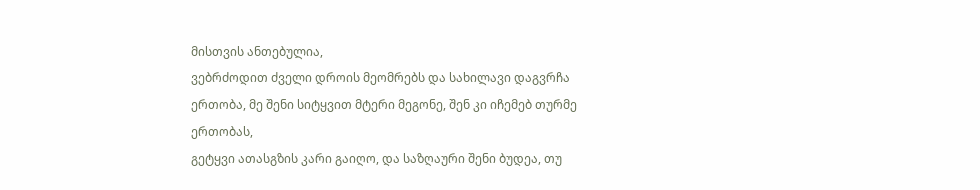მისთვის ანთებულია,
ვებრძოდით ძველი დროის მეომრებს და სახილავი დაგვრჩა ერთობა, მე შენი სიტყვით მტერი მეგონე, შენ კი იჩემებ თურმე ერთობას,
გეტყვი ათასგზის კარი გაიღო, და საზღაური შენი ბუდეა, თუ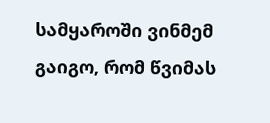სამყაროში ვინმემ გაიგო, რომ წვიმას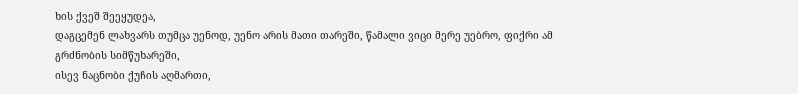ხის ქვეშ შეეყუდეა,
დაგცემენ ლახვარს თუმცა უენოდ, უენო არის მათი თარეში, წამალი ვიცი მერე უებრო, ფიქრი ამ გრძნობის სიმწუხარეში,
ისევ ნაცნობი ქუჩის აღმართი,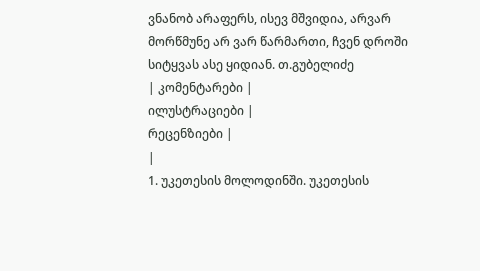ვნანობ არაფერს, ისევ მშვიდია, არვარ მორწმუნე არ ვარ წარმართი, ჩვენ დროში სიტყვას ასე ყიდიან. თ.გუბელიძე
| კომენტარები |
ილუსტრაციები |
რეცენზიები |
|
1. უკეთესის მოლოდინში. უკეთესის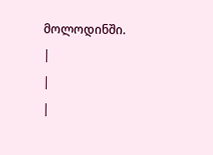მოლოდინში.
|
|
|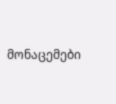მონაცემები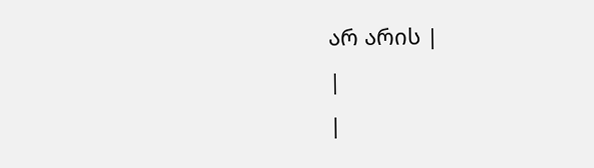არ არის |
|
|